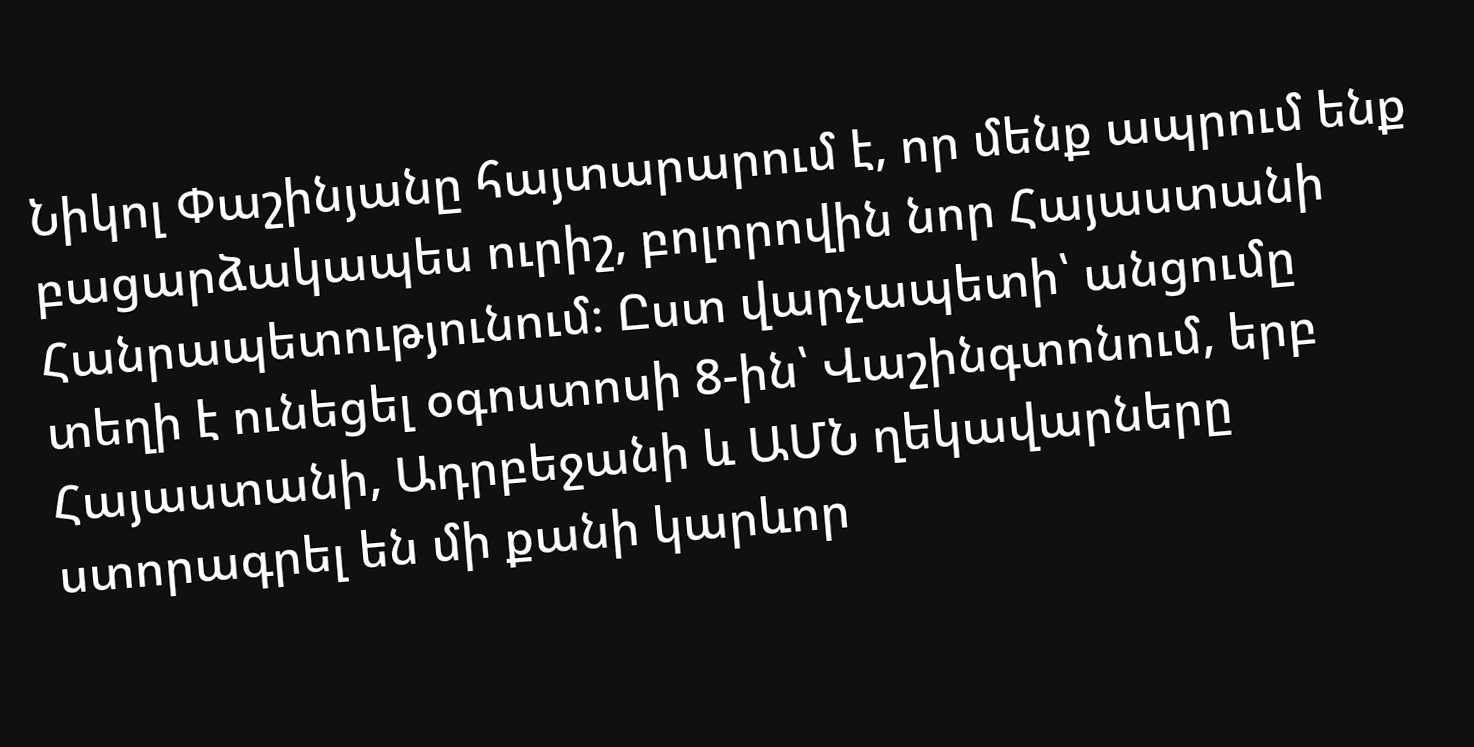Նիկոլ Փաշինյանը հայտարարում է, որ մենք ապրում ենք բացարձակապես ուրիշ, բոլորովին նոր Հայաստանի Հանրապետությունում։ Ըստ վարչապետի՝ անցումը տեղի է ունեցել օգոստոսի 8-ին՝ Վաշինգտոնում, երբ Հայաստանի, Ադրբեջանի և ԱՄՆ ղեկավարները ստորագրել են մի քանի կարևոր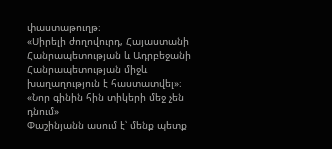փաստաթուղթ։
«Սիրելի ժողովուրդ, Հայաստանի Հանրապետության և Ադրբեջանի Հանրապետության միջև խաղաղություն է հաստատվել»։
«Նոր գինին հին տիկերի մեջ չեն դնում»
Փաշինյանն ասում է՝ մենք պետք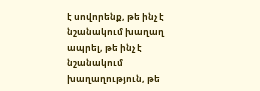է սովորենք, թե ինչ է նշանակում խաղաղ ապրել, թե ինչ է նշանակում խաղաղություն, թե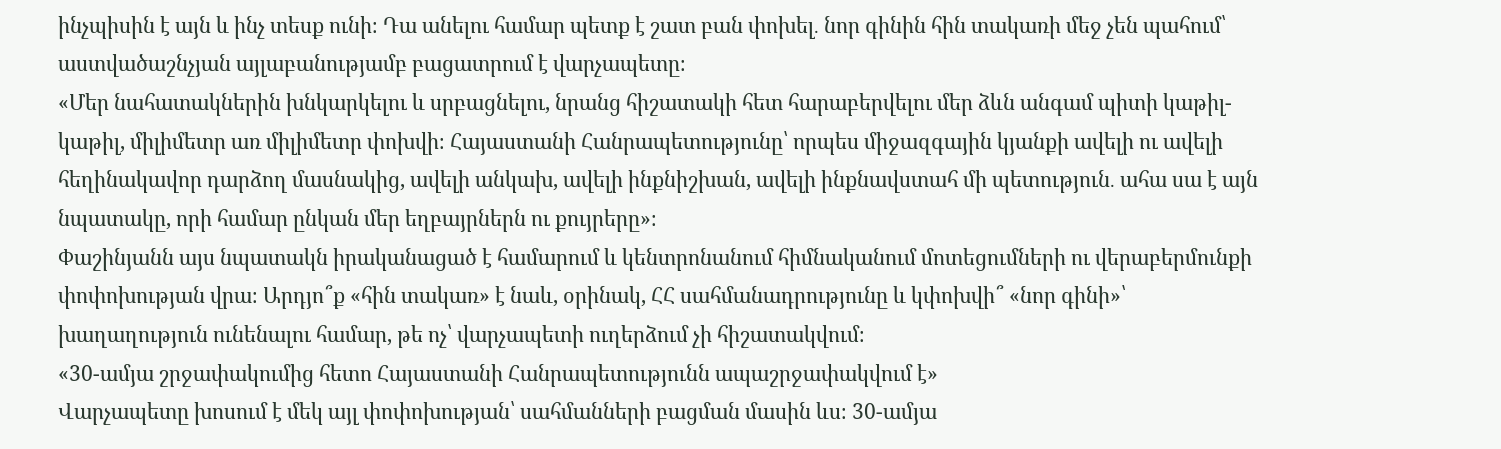ինչպիսին է այն և ինչ տեսք ունի։ Դա անելու համար պետք է շատ բան փոխել․ նոր գինին հին տակառի մեջ չեն պահում՝ աստվածաշնչյան այլաբանությամբ բացատրում է վարչապետը։
«Մեր նահատակներին խնկարկելու և սրբացնելու, նրանց հիշատակի հետ հարաբերվելու մեր ձևն անգամ պիտի կաթիլ-կաթիլ, միլիմետր առ միլիմետր փոխվի։ Հայաստանի Հանրապետությունը՝ որպես միջազգային կյանքի ավելի ու ավելի հեղինակավոր դարձող մասնակից, ավելի անկախ, ավելի ինքնիշխան, ավելի ինքնավստահ մի պետություն․ ահա սա է այն նպատակը, որի համար ընկան մեր եղբայրներն ու քույրերը»։
Փաշինյանն այս նպատակն իրականացած է համարում և կենտրոնանում հիմնականում մոտեցումների ու վերաբերմունքի փոփոխության վրա։ Արդյո՞ք «հին տակառ» է նաև, օրինակ, ՀՀ սահմանադրությունը և կփոխվի՞ «նոր գինի»՝ խաղաղություն ունենալու համար, թե ոչ՝ վարչապետի ուղերձում չի հիշատակվում։
«30-ամյա շրջափակումից հետո Հայաստանի Հանրապետությունն ապաշրջափակվում է»
Վարչապետը խոսում է մեկ այլ փոփոխության՝ սահմանների բացման մասին ևս։ 30-ամյա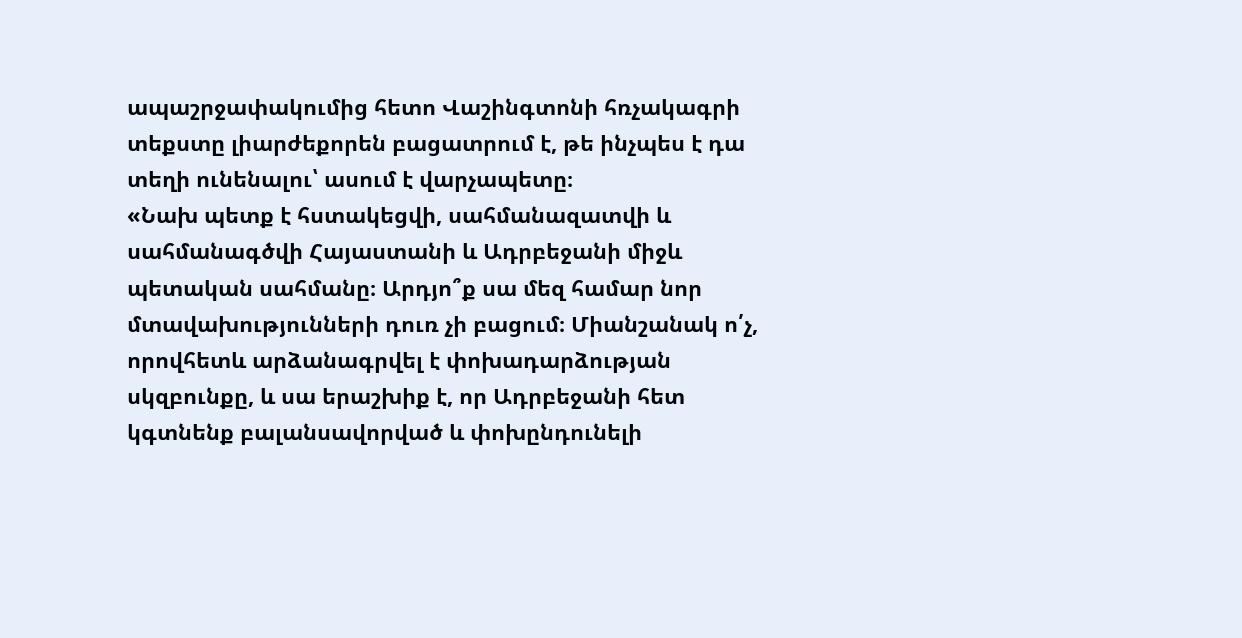ապաշրջափակումից հետո Վաշինգտոնի հռչակագրի տեքստը լիարժեքորեն բացատրում է, թե ինչպես է դա տեղի ունենալու՝ ասում է վարչապետը։
«Նախ պետք է հստակեցվի, սահմանազատվի և սահմանագծվի Հայաստանի և Ադրբեջանի միջև պետական սահմանը։ Արդյո՞ք սա մեզ համար նոր մտավախությունների դուռ չի բացում։ Միանշանակ ո՛չ, որովհետև արձանագրվել է փոխադարձության սկզբունքը, և սա երաշխիք է, որ Ադրբեջանի հետ կգտնենք բալանսավորված և փոխընդունելի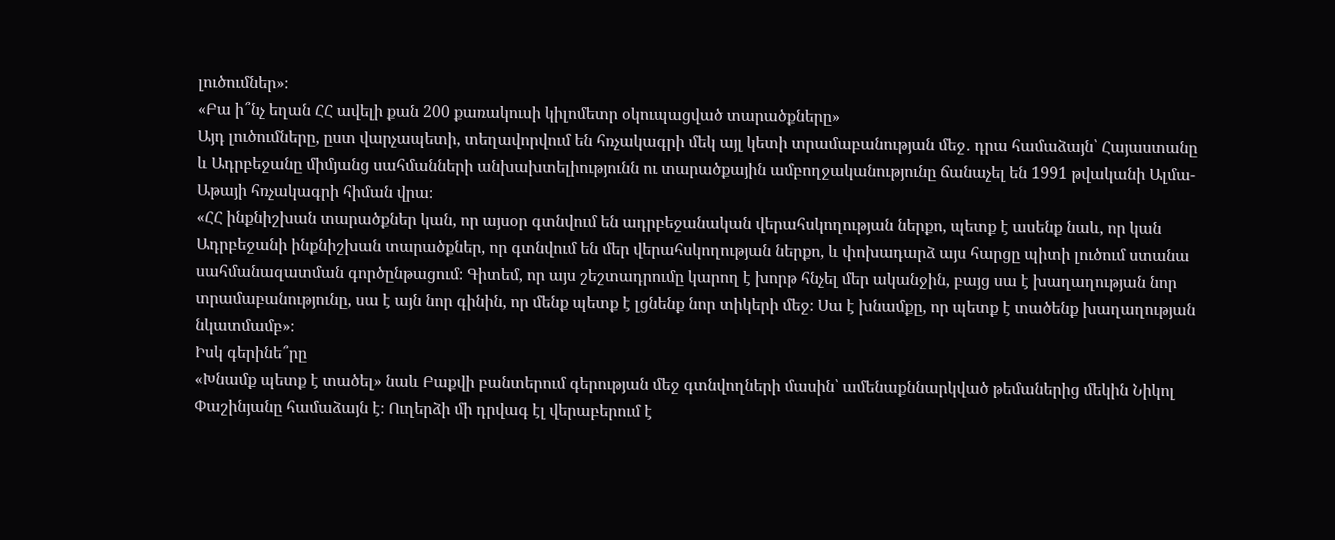լուծումներ»։
«Բա ի՞նչ եղան ՀՀ ավելի քան 200 քառակուսի կիլոմետր օկուպացված տարածքները»
Այդ լուծումները, ըստ վարչապետի, տեղավորվում են հռչակագրի մեկ այլ կետի տրամաբանության մեջ․ դրա համաձայն՝ Հայաստանը և Ադրբեջանը միմյանց սահմանների անխախտելիությունն ու տարածքային ամբողջականությունը ճանաչել են 1991 թվականի Ալմա-Աթայի հռչակագրի հիման վրա։
«ՀՀ ինքնիշխան տարածքներ կան, որ այսօր գտնվում են ադրբեջանական վերահսկողության ներքո, պետք է ասենք նաև, որ կան Ադրբեջանի ինքնիշխան տարածքներ, որ գտնվում են մեր վերահսկողության ներքո, և փոխադարձ այս հարցը պիտի լուծում ստանա սահմանազատման գործընթացում։ Գիտեմ, որ այս շեշտադրումը կարող է խորթ հնչել մեր ականջին, բայց սա է խաղաղության նոր տրամաբանությունը, սա է այն նոր գինին, որ մենք պետք է լցնենք նոր տիկերի մեջ։ Սա է խնամքը, որ պետք է տածենք խաղաղության նկատմամբ»։
Իսկ գերինե՞րը
«Խնամք պետք է տածել» նաև Բաքվի բանտերում գերության մեջ գտնվողների մասին՝ ամենաքննարկված թեմաներից մեկին Նիկոլ Փաշինյանը համաձայն է։ Ուղերձի մի դրվագ էլ վերաբերում է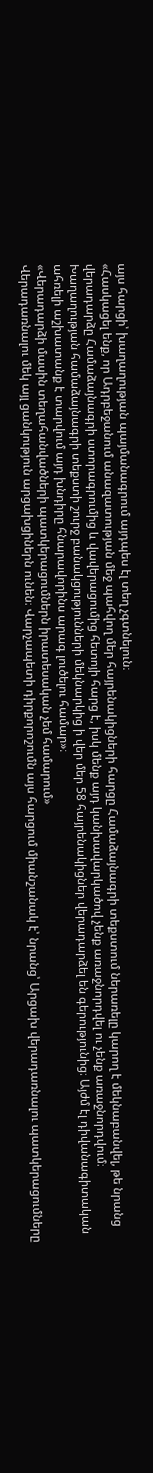այս հարցի՝ խաղաղության պայմանագրում այդպես էլ տեղ չգտնելուն։
«Հասկացել ենք, որ Ադրբեջանում անազատության մեջ պահվող մեր հայրենակիցների հարցը Համաձայնագրի տեքստում ներառելը կարող է մեկնաբանվել, թե նրանց վերադարձը Համաձայնագրի ստորագրումից և վավերացումից հետոյի հարց է, իսկ մենք այդ կանխավարկածով չենք առաջնորդվել ու չենք առաջնորդվում։ Խաղաղության համաձայնագրի տեքստի շուրջ բանակցությունների մեկնարկից ի վեր մեր 58 հայրենակիցներ վերադարձել են գերությունից։ Այժմ էլ դիվանագիտական ահռելի աշխատանք է տարվում այդ խնդիրը հնարավորինս արագ լուծելու համար»։
«Վերադարձի մասին տեղահանվածների պատկերացումներն իրատեսական չեմ համարում»
Վերադառնալու մեկ այլ ցանկություն արցախցիներն ունեն։ Վարչապետի դիրքորոշումն այս հարցում միանշանակ է՝ նրանց՝ Արցախ վերադառնալու պատկերացումները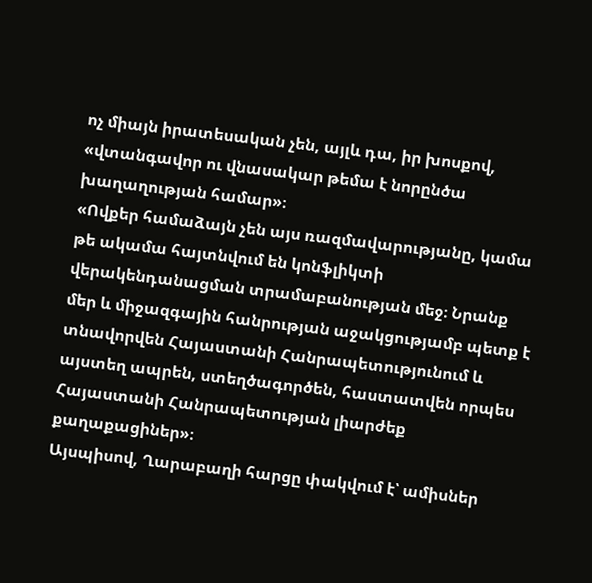ոչ միայն իրատեսական չեն, այլև դա, իր խոսքով, «վտանգավոր ու վնասակար թեմա է նորընծա խաղաղության համար»։
«Ովքեր համաձայն չեն այս ռազմավարությանը, կամա թե ակամա հայտնվում են կոնֆլիկտի վերակենդանացման տրամաբանության մեջ։ Նրանք մեր և միջազգային հանրության աջակցությամբ պետք է տնավորվեն Հայաստանի Հանրապետությունում և այստեղ ապրեն, ստեղծագործեն, հաստատվեն որպես Հայաստանի Հանրապետության լիարժեք քաղաքացիներ»։
Այսպիսով, Ղարաբաղի հարցը փակվում է՝ ամիսներ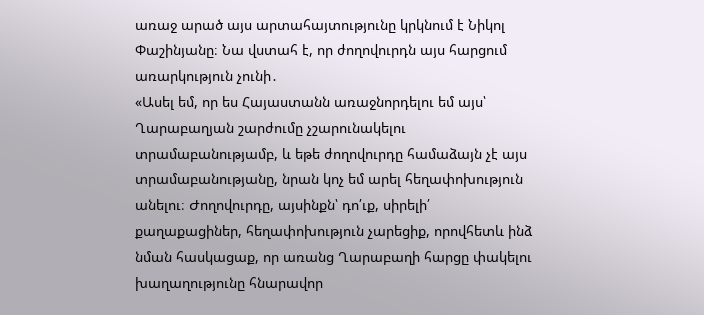առաջ արած այս արտահայտությունը կրկնում է Նիկոլ Փաշինյանը։ Նա վստահ է, որ ժողովուրդն այս հարցում առարկություն չունի․
«Ասել եմ, որ ես Հայաստանն առաջնորդելու եմ այս՝ Ղարաբաղյան շարժումը չշարունակելու տրամաբանությամբ, և եթե ժողովուրդը համաձայն չէ այս տրամաբանությանը, նրան կոչ եմ արել հեղափոխություն անելու։ Ժողովուրդը, այսինքն՝ դո՛ւք, սիրելի՛ քաղաքացիներ, հեղափոխություն չարեցիք, որովհետև ինձ նման հասկացաք, որ առանց Ղարաբաղի հարցը փակելու խաղաղությունը հնարավոր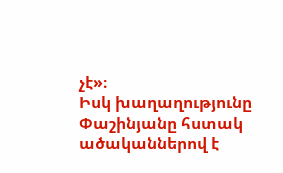չէ»։
Իսկ խաղաղությունը Փաշինյանը հստակ ածականներով է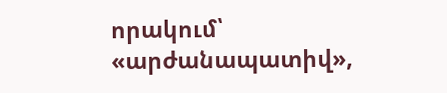որակում՝ «արժանապատիվ»,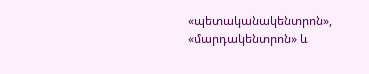«պետականակենտրոն», «մարդակենտրոն» և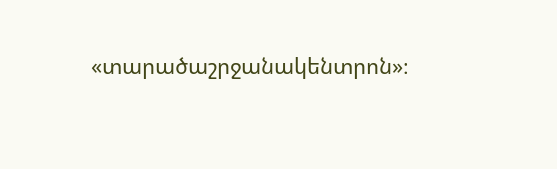«տարածաշրջանակենտրոն»։